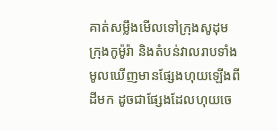គាត់សម្លឹងមើលទៅក្រុងសូដុម ក្រុងកូម៉ូរ៉ា និងតំបន់វាលរាបទាំងមូលឃើញមានផ្សែងហុយឡើងពីដីមក ដូចជាផ្សែងដែលហុយចេ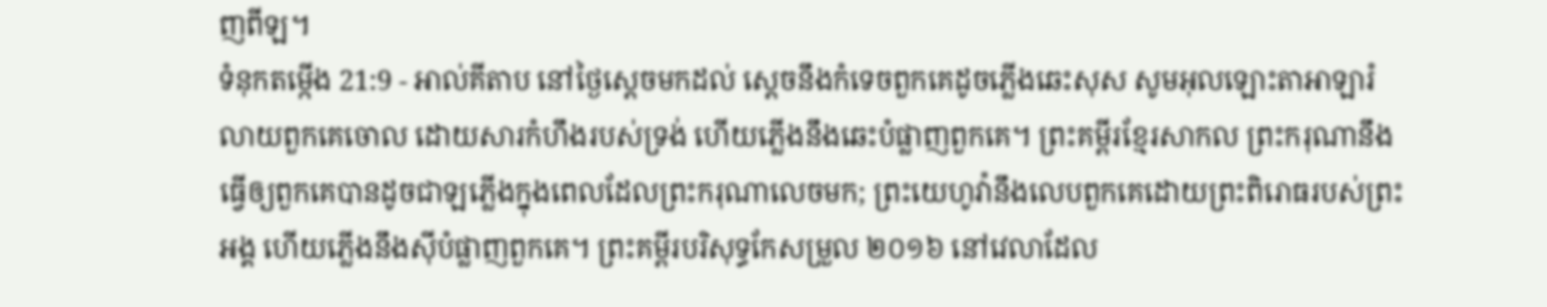ញពីឡ។
ទំនុកតម្កើង 21:9 - អាល់គីតាប នៅថ្ងៃស្តេចមកដល់ ស្តេចនឹងកំទេចពួកគេដូចភ្លើងឆេះសុស សូមអុលឡោះតាអាឡារំលាយពួកគេចោល ដោយសារកំហឹងរបស់ទ្រង់ ហើយភ្លើងនឹងឆេះបំផ្លាញពួកគេ។ ព្រះគម្ពីរខ្មែរសាកល ព្រះករុណានឹងធ្វើឲ្យពួកគេបានដូចជាឡភ្លើងក្នុងពេលដែលព្រះករុណាលេចមក; ព្រះយេហូវ៉ានឹងលេបពួកគេដោយព្រះពិរោធរបស់ព្រះអង្គ ហើយភ្លើងនឹងស៊ីបំផ្លាញពួកគេ។ ព្រះគម្ពីរបរិសុទ្ធកែសម្រួល ២០១៦ នៅវេលាដែល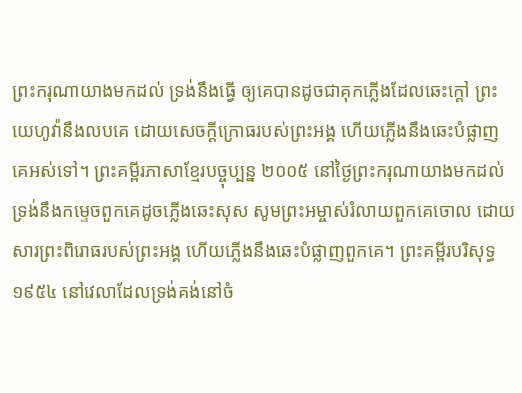ព្រះករុណាយាងមកដល់ ទ្រង់នឹងធ្វើ ឲ្យគេបានដូចជាគុកភ្លើងដែលឆេះក្តៅ ព្រះយេហូវ៉ានឹងលបគេ ដោយសេចក្ដីក្រោធរបស់ព្រះអង្គ ហើយភ្លើងនឹងឆេះបំផ្លាញគេអស់ទៅ។ ព្រះគម្ពីរភាសាខ្មែរបច្ចុប្បន្ន ២០០៥ នៅថ្ងៃព្រះករុណាយាងមកដល់ ទ្រង់នឹងកម្ទេចពួកគេដូចភ្លើងឆេះសុស សូមព្រះអម្ចាស់រំលាយពួកគេចោល ដោយសារព្រះពិរោធរបស់ព្រះអង្គ ហើយភ្លើងនឹងឆេះបំផ្លាញពួកគេ។ ព្រះគម្ពីរបរិសុទ្ធ ១៩៥៤ នៅវេលាដែលទ្រង់គង់នៅចំ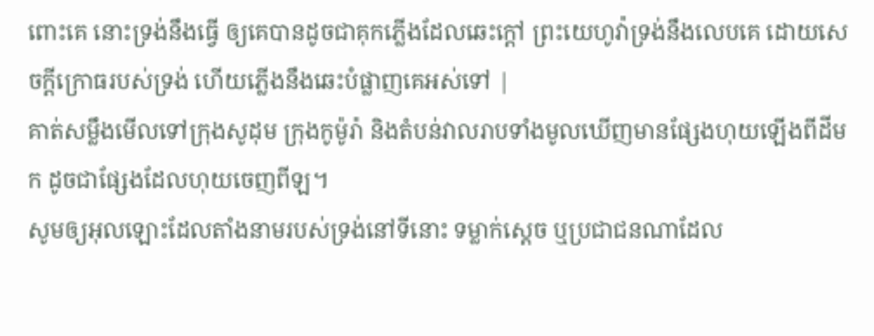ពោះគេ នោះទ្រង់នឹងធ្វើ ឲ្យគេបានដូចជាគុកភ្លើងដែលឆេះក្តៅ ព្រះយេហូវ៉ាទ្រង់នឹងលេបគេ ដោយសេចក្ដីក្រោធរបស់ទ្រង់ ហើយភ្លើងនឹងឆេះបំផ្លាញគេអស់ទៅ |
គាត់សម្លឹងមើលទៅក្រុងសូដុម ក្រុងកូម៉ូរ៉ា និងតំបន់វាលរាបទាំងមូលឃើញមានផ្សែងហុយឡើងពីដីមក ដូចជាផ្សែងដែលហុយចេញពីឡ។
សូមឲ្យអុលឡោះដែលតាំងនាមរបស់ទ្រង់នៅទីនោះ ទម្លាក់ស្តេច ឬប្រជាជនណាដែល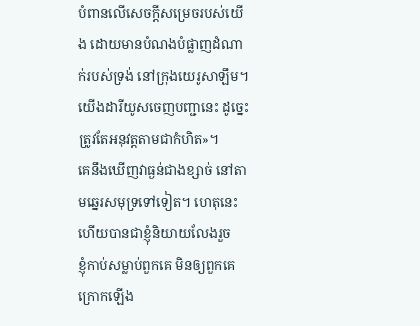បំពានលើសេចក្ដីសម្រេចរបស់យើង ដោយមានបំណងបំផ្លាញដំណាក់របស់ទ្រង់ នៅក្រុងយេរូសាឡឹម។ យើងដារីយូសចេញបញ្ជានេះ ដូច្នេះ ត្រូវតែអនុវត្តតាមជាកំហិត»។
គេនឹងឃើញវាធ្ងន់ជាងខ្សាច់ នៅតាមឆ្នេរសមុទ្រទៅទៀត។ ហេតុនេះហើយបានជាខ្ញុំនិយាយលែងរួច
ខ្ញុំកាប់សម្លាប់ពួកគេ មិនឲ្យពួកគេក្រោកឡើង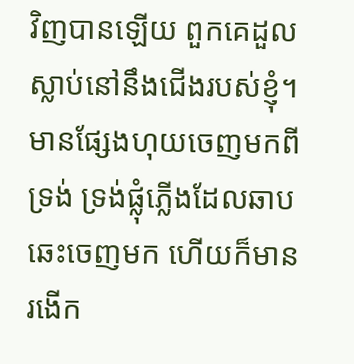វិញបានឡើយ ពួកគេដួលស្លាប់នៅនឹងជើងរបស់ខ្ញុំ។
មានផ្សែងហុយចេញមកពីទ្រង់ ទ្រង់ផ្លុំភ្លើងដែលឆាបឆេះចេញមក ហើយក៏មានរងើក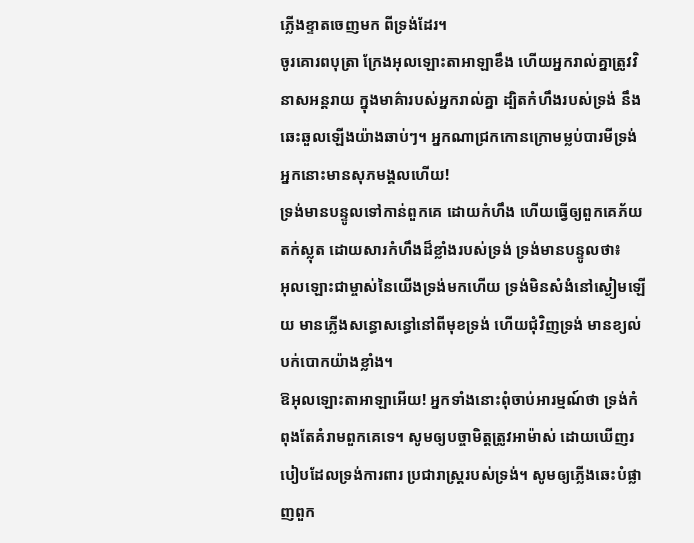ភ្លើងខ្ទាតចេញមក ពីទ្រង់ដែរ។
ចូរគោរពបុត្រា ក្រែងអុលឡោះតាអាឡាខឹង ហើយអ្នករាល់គ្នាត្រូវវិនាសអន្តរាយ ក្នុងមាគ៌ារបស់អ្នករាល់គ្នា ដ្បិតកំហឹងរបស់ទ្រង់ នឹងឆេះឆួលឡើងយ៉ាងឆាប់ៗ។ អ្នកណាជ្រកកោនក្រោមម្លប់បារមីទ្រង់ អ្នកនោះមានសុភមង្គលហើយ!
ទ្រង់មានបន្ទូលទៅកាន់ពួកគេ ដោយកំហឹង ហើយធ្វើឲ្យពួកគេភ័យតក់ស្លុត ដោយសារកំហឹងដ៏ខ្លាំងរបស់ទ្រង់ ទ្រង់មានបន្ទូលថា៖
អុលឡោះជាម្ចាស់នៃយើងទ្រង់មកហើយ ទ្រង់មិនសំងំនៅស្ងៀមឡើយ មានភ្លើងសន្ធោសន្ធៅនៅពីមុខទ្រង់ ហើយជុំវិញទ្រង់ មានខ្យល់បក់បោកយ៉ាងខ្លាំង។
ឱអុលឡោះតាអាឡាអើយ! អ្នកទាំងនោះពុំចាប់អារម្មណ៍ថា ទ្រង់កំពុងតែគំរាមពួកគេទេ។ សូមឲ្យបច្ចាមិត្តត្រូវអាម៉ាស់ ដោយឃើញរបៀបដែលទ្រង់ការពារ ប្រជារាស្ដ្ររបស់ទ្រង់។ សូមឲ្យភ្លើងឆេះបំផ្លាញពួក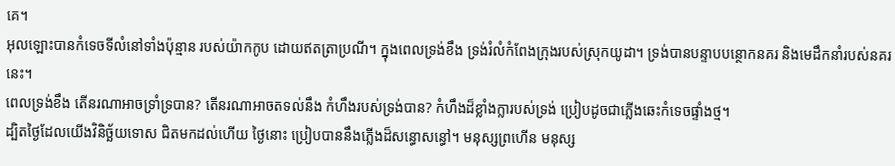គេ។
អុលឡោះបានកំទេចទីលំនៅទាំងប៉ុន្មាន របស់យ៉ាកកូប ដោយឥតត្រាប្រណី។ ក្នុងពេលទ្រង់ខឹង ទ្រង់រំលំកំពែងក្រុងរបស់ស្រុកយូដា។ ទ្រង់បានបន្ទាបបន្ថោកនគរ និងមេដឹកនាំរបស់នគរនេះ។
ពេលទ្រង់ខឹង តើនរណាអាចទ្រាំទ្របាន? តើនរណាអាចតទល់នឹង កំហឹងរបស់ទ្រង់បាន? កំហឹងដ៏ខ្លាំងក្លារបស់ទ្រង់ ប្រៀបដូចជាភ្លើងឆេះកំទេចផ្ទាំងថ្ម។
ដ្បិតថ្ងៃដែលយើងវិនិច្ឆ័យទោស ជិតមកដល់ហើយ ថ្ងៃនោះ ប្រៀបបាននឹងភ្លើងដ៏សន្ធោសន្ធៅ។ មនុស្សព្រហើន មនុស្ស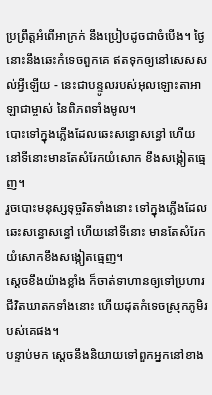ប្រព្រឹត្តអំពើអាក្រក់ នឹងប្រៀបដូចជាចំបើង។ ថ្ងៃនោះនឹងឆេះកំទេចពួកគេ ឥតទុកឲ្យនៅសេសសល់អ្វីឡើយ - នេះជាបន្ទូលរបស់អុលឡោះតាអាឡាជាម្ចាស់ នៃពិភពទាំងមូល។
បោះទៅក្នុងភ្លើងដែលឆេះសន្ធោសន្ធៅ ហើយនៅទីនោះមានតែសំរែកយំសោក ខឹងសង្កៀតធ្មេញ។
រួចបោះមនុស្សទុច្ចរិតទាំងនោះ ទៅក្នុងភ្លើងដែលឆេះសន្ធោសន្ធៅ ហើយនៅទីនោះ មានតែសំរែកយំសោកខឹងសង្កៀតធ្មេញ។
ស្តេចខឹងយ៉ាងខ្លាំង ក៏ចាត់ទាហានឲ្យទៅប្រហារជីវិតឃាតកទាំងនោះ ហើយដុតកំទេចស្រុកភូមិរបស់គេផង។
បន្ទាប់មក ស្តេចនឹងនិយាយទៅពួកអ្នកនៅខាង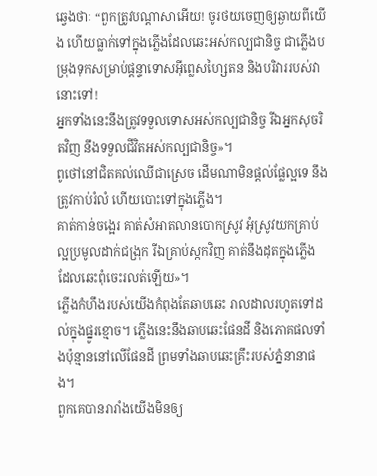ឆ្វេងថាៈ “ពួកត្រូវបណ្ដាសាអើយ! ចូរថយចេញឲ្យឆ្ងាយពីយើង ហើយធ្លាក់ទៅក្នុងភ្លើងដែលឆេះអស់កល្បជានិច្ច ជាភ្លើងបម្រុងទុកសម្រាប់ផ្ដន្ទាទោសអ៊ីព្លេសហ្សៃតន និងបរិវាររបស់វានោះទៅ!
អ្នកទាំងនេះនឹងត្រូវទទួលទោសអស់កល្បជានិច្ច រីឯអ្នកសុចរិតវិញ នឹងទទួលជីវិតអស់កល្បជានិច្ច»។
ពូថៅនៅជិតគល់ឈើជាស្រេច ដើមណាមិនផ្ដល់ផ្លែល្អទេ នឹងត្រូវកាប់រំលំ ហើយបោះទៅក្នុងភ្លើង។
គាត់កាន់ចង្អេរ គាត់សំអាតលានបោកស្រូវ អុំស្រូវយកគ្រាប់ល្អប្រមូលដាក់ជង្រុក រីឯគ្រាប់ស្កកវិញ គាត់នឹងដុតក្នុងភ្លើង ដែលឆេះពុំចេះរលត់ឡើយ»។
ភ្លើងកំហឹងរបស់យើងកំពុងតែឆាបឆេះ រាលដាលរហូតទៅដល់ក្នុងផ្នូរខ្មោច។ ភ្លើងនេះនឹងឆាបឆេះផែនដី និងភោគផលទាំងប៉ុន្មាននៅលើផែនដី ព្រមទាំងឆាបឆេះគ្រឹះរបស់ភ្នំនានាផង។
ពួកគេបានរារាំងយើងមិនឲ្យ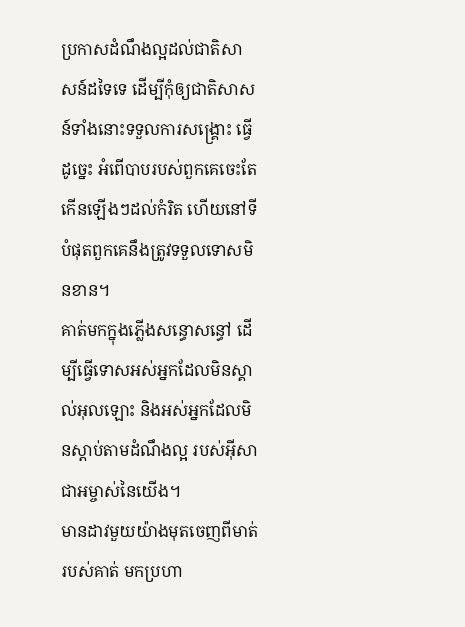ប្រកាសដំណឹងល្អដល់ជាតិសាសន៍ដទៃទេ ដើម្បីកុំឲ្យជាតិសាសន៍ទាំងនោះទទួលការសង្គ្រោះ ធ្វើដូច្នេះ អំពើបាបរបស់ពួកគេចេះតែកើនឡើងៗដល់កំរិត ហើយនៅទីបំផុតពួកគេនឹងត្រូវទទួលទោសមិនខាន។
គាត់មកក្នុងភ្លើងសន្ធោសន្ធៅ ដើម្បីធ្វើទោសអស់អ្នកដែលមិនស្គាល់អុលឡោះ និងអស់អ្នកដែលមិនស្ដាប់តាមដំណឹងល្អ របស់អ៊ីសាជាអម្ចាស់នៃយើង។
មានដាវមួយយ៉ាងមុតចេញពីមាត់របស់គាត់ មកប្រហា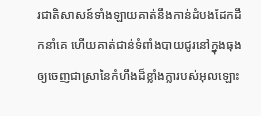រជាតិសាសន៍ទាំងឡាយគាត់នឹងកាន់ដំបងដែកដឹកនាំគេ ហើយគាត់ជាន់ទំពាំងបាយជូរនៅក្នុងធុងឲ្យចេញជាស្រានៃកំហឹងដ៏ខ្លាំងក្លារបស់អុលឡោះ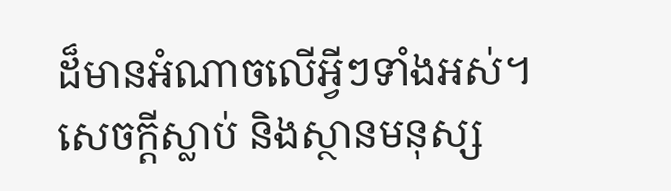ដ៏មានអំណាចលើអ្វីៗទាំងអស់។
សេចក្ដីស្លាប់ និងស្ថានមនុស្ស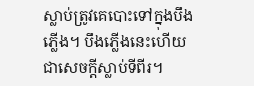ស្លាប់ត្រូវគេបោះទៅក្នុងបឹងភ្លើង។ បឹងភ្លើងនេះហើយ ជាសេចក្ដីស្លាប់ទីពីរ។